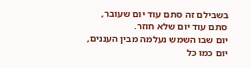בשבילם זה סתם עוד יום שעובר,
סתם עוד יום שלא חוזר.
יום שבו השמש נעלמה מבין העננים,
יום כמו כל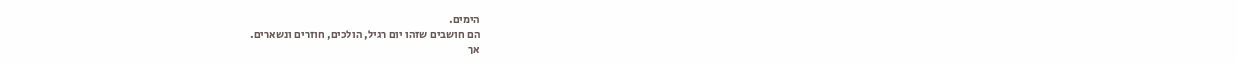הימים.
הם חושבים שזהו יום רגיל, הולכים, חוזרים ונשארים.
אך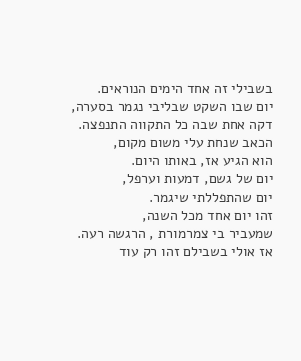בשבילי זה אחד הימים הנוראים.
יום שבו השקט שבליבי נגמר בסערה,
דקה אחת שבה כל התקווה התנפצה.
הכאב שנחת עלי משום מקום,
הוא הגיע אז, באותו היום.
יום של גשם, דמעות וערפל,
יום שהתפללתי שיגמר.
זהו יום אחד מכל השנה,
שמעביר בי צמרמורת , הרגשה רעה.
אז אולי בשבילם זהו רק עוד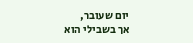יום שעובר,
אך בשבילי הוא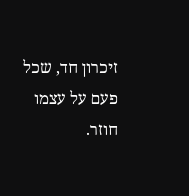זיכרון חד, שכל פעם על עצמו חוזר.